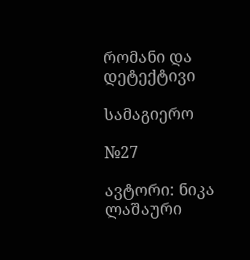რომანი და დეტექტივი

სამაგიერო

№27

ავტორი: ნიკა ლაშაური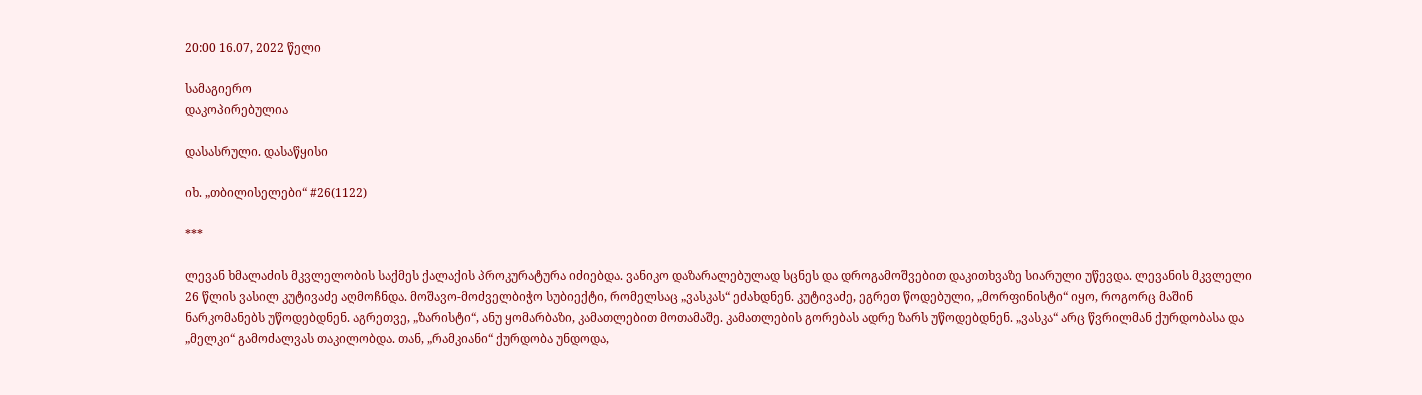20:00 16.07, 2022 წელი

სამაგიერო
დაკოპირებულია

დასასრული. დასაწყისი

იხ. „თბილისელები“ #26(1122)

***

ლევან ხმალაძის მკვლელობის საქმეს ქალაქის პროკურატურა იძიებდა. ვანიკო დაზარალებულად სცნეს და დროგამოშვებით დაკითხვაზე სიარული უწევდა. ლევანის მკვლელი 26 წლის ვასილ კუტივაძე აღმოჩნდა. მოშავო-მოძველბიჭო სუბიექტი, რომელსაც „ვასკას“ ეძახდნენ. კუტივაძე, ეგრეთ წოდებული, „მორფინისტი“ იყო, როგორც მაშინ ნარკომანებს უწოდებდნენ. აგრეთვე, „ზარისტი“, ანუ ყომარბაზი, კამათლებით მოთამაშე. კამათლების გორებას ადრე ზარს უწოდებდნენ. „ვასკა“ არც წვრილმან ქურდობასა და „მელკი“ გამოძალვას თაკილობდა. თან, „რამკიანი“ ქურდობა უნდოდა,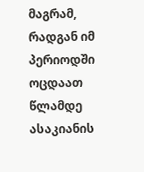მაგრამ, რადგან იმ პერიოდში ოცდაათ წლამდე ასაკიანის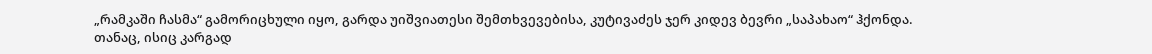„რამკაში ჩასმა“ გამორიცხული იყო, გარდა უიშვიათესი შემთხვევებისა, კუტივაძეს ჯერ კიდევ ბევრი „საპახაო“ ჰქონდა. თანაც, ისიც კარგად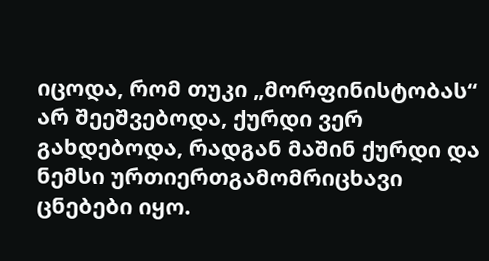იცოდა, რომ თუკი „მორფინისტობას“ არ შეეშვებოდა, ქურდი ვერ გახდებოდა, რადგან მაშინ ქურდი და ნემსი ურთიერთგამომრიცხავი ცნებები იყო.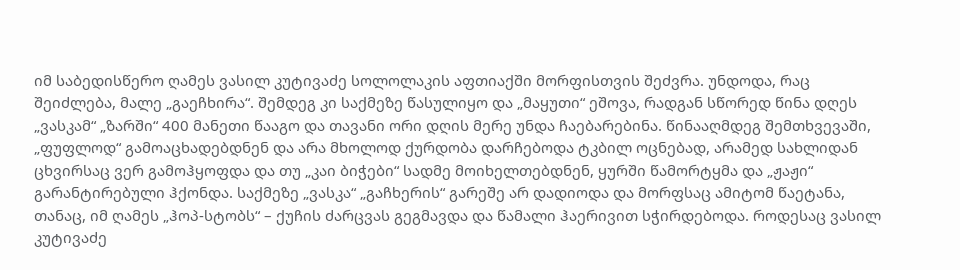იმ საბედისწერო ღამეს ვასილ კუტივაძე სოლოლაკის აფთიაქში მორფისთვის შეძვრა. უნდოდა, რაც შეიძლება, მალე „გაეჩხირა“. შემდეგ კი საქმეზე წასულიყო და „მაყუთი“ ეშოვა, რადგან სწორედ წინა დღეს „ვასკამ“ „ზარში“ 400 მანეთი წააგო და თავანი ორი დღის მერე უნდა ჩაებარებინა. წინააღმდეგ შემთხვევაში, „ფუფლოდ“ გამოაცხადებდნენ და არა მხოლოდ ქურდობა დარჩებოდა ტკბილ ოცნებად, არამედ სახლიდან ცხვირსაც ვერ გამოჰყოფდა და თუ „კაი ბიჭები“ სადმე მოიხელთებდნენ, ყურში წამორტყმა და „ჟაჟი“ გარანტირებული ჰქონდა. საქმეზე „ვასკა“ „გაჩხერის“ გარეშე არ დადიოდა და მორფსაც ამიტომ წაეტანა, თანაც, იმ ღამეს „ჰოპ-სტობს“ – ქუჩის ძარცვას გეგმავდა და წამალი ჰაერივით სჭირდებოდა. როდესაც ვასილ კუტივაძე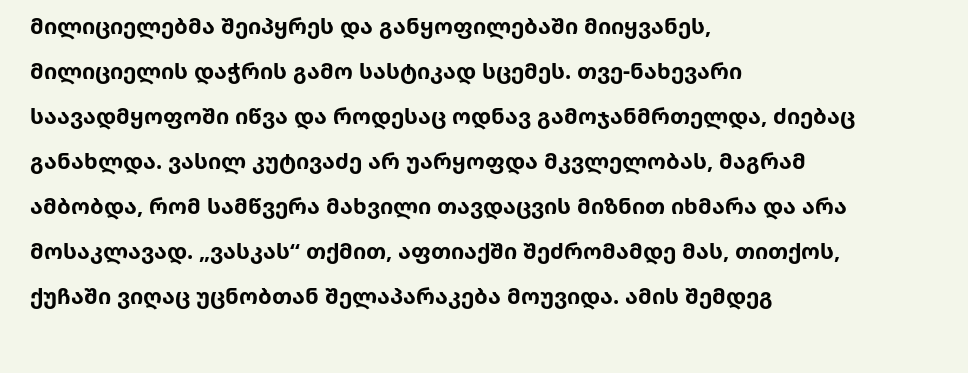მილიციელებმა შეიპყრეს და განყოფილებაში მიიყვანეს, მილიციელის დაჭრის გამო სასტიკად სცემეს. თვე-ნახევარი საავადმყოფოში იწვა და როდესაც ოდნავ გამოჯანმრთელდა, ძიებაც განახლდა. ვასილ კუტივაძე არ უარყოფდა მკვლელობას, მაგრამ ამბობდა, რომ სამწვერა მახვილი თავდაცვის მიზნით იხმარა და არა მოსაკლავად. „ვასკას“ თქმით, აფთიაქში შეძრომამდე მას, თითქოს, ქუჩაში ვიღაც უცნობთან შელაპარაკება მოუვიდა. ამის შემდეგ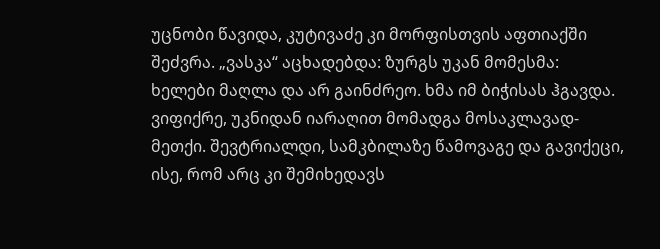უცნობი წავიდა, კუტივაძე კი მორფისთვის აფთიაქში შეძვრა. „ვასკა“ აცხადებდა: ზურგს უკან მომესმა: ხელები მაღლა და არ გაინძრეო. ხმა იმ ბიჭისას ჰგავდა. ვიფიქრე, უკნიდან იარაღით მომადგა მოსაკლავად-მეთქი. შევტრიალდი, სამკბილაზე წამოვაგე და გავიქეცი, ისე, რომ არც კი შემიხედავს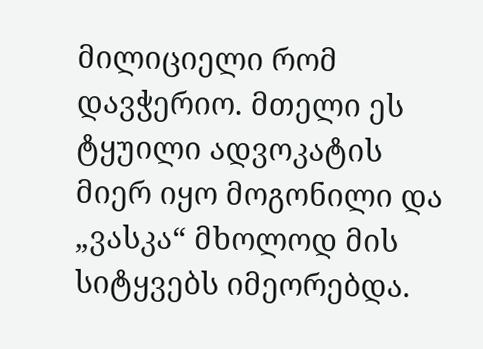მილიციელი რომ დავჭერიო. მთელი ეს ტყუილი ადვოკატის მიერ იყო მოგონილი და „ვასკა“ მხოლოდ მის სიტყვებს იმეორებდა.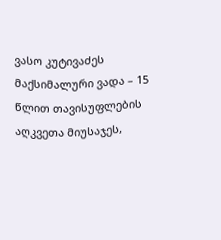ვასო კუტივაძეს მაქსიმალური ვადა – 15 წლით თავისუფლების აღკვეთა მიუსაჯეს,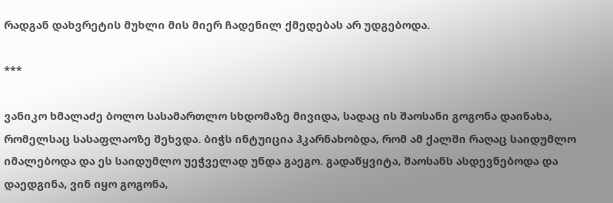რადგან დახვრეტის მუხლი მის მიერ ჩადენილ ქმედებას არ უდგებოდა.

***

ვანიკო ხმალაძე ბოლო სასამართლო სხდომაზე მივიდა, სადაც ის შაოსანი გოგონა დაინახა, რომელსაც სასაფლაოზე შეხვდა. ბიჭს ინტუიცია ჰკარნახობდა, რომ ამ ქალში რაღაც საიდუმლო იმალებოდა და ეს საიდუმლო უეჭველად უნდა გაეგო. გადაწყვიტა, შაოსანს ასდევნებოდა და დაედგინა, ვინ იყო გოგონა,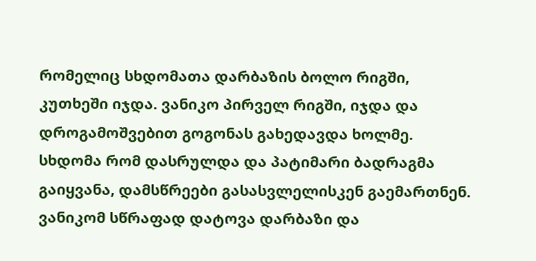რომელიც სხდომათა დარბაზის ბოლო რიგში, კუთხეში იჯდა. ვანიკო პირველ რიგში, იჯდა და დროგამოშვებით გოგონას გახედავდა ხოლმე. სხდომა რომ დასრულდა და პატიმარი ბადრაგმა გაიყვანა, დამსწრეები გასასვლელისკენ გაემართნენ. ვანიკომ სწრაფად დატოვა დარბაზი და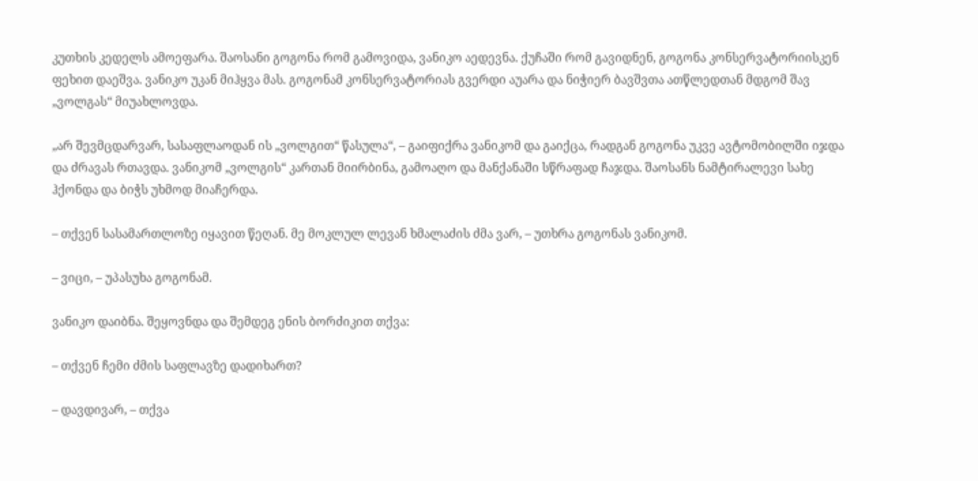კუთხის კედელს ამოეფარა. შაოსანი გოგონა რომ გამოვიდა, ვანიკო აედევნა. ქუჩაში რომ გავიდნენ, გოგონა კონსერვატორიისკენ ფეხით დაეშვა. ვანიკო უკან მიჰყვა მას. გოგონამ კონსერვატორიას გვერდი აუარა და ნიჭიერ ბავშვთა ათწლედთან მდგომ შავ „ვოლგას“ მიუახლოვდა.

„არ შევმცდარვარ, სასაფლაოდან ის „ვოლგით“ წასულა“, – გაიფიქრა ვანიკომ და გაიქცა, რადგან გოგონა უკვე ავტომობილში იჯდა და ძრავას რთავდა. ვანიკომ „ვოლგის“ კართან მიირბინა, გამოაღო და მანქანაში სწრაფად ჩაჯდა. შაოსანს ნამტირალევი სახე ჰქონდა და ბიჭს უხმოდ მიაჩერდა.

– თქვენ სასამართლოზე იყავით წეღან. მე მოკლულ ლევან ხმალაძის ძმა ვარ, – უთხრა გოგონას ვანიკომ.

– ვიცი, – უპასუხა გოგონამ.

ვანიკო დაიბნა. შეყოვნდა და შემდეგ ენის ბორძიკით თქვა:

– თქვენ ჩემი ძმის საფლავზე დადიხართ?

– დავდივარ, – თქვა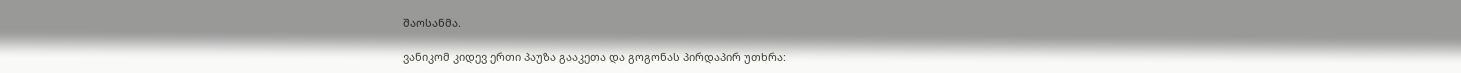შაოსანმა.

ვანიკომ კიდევ ერთი პაუზა გააკეთა და გოგონას პირდაპირ უთხრა: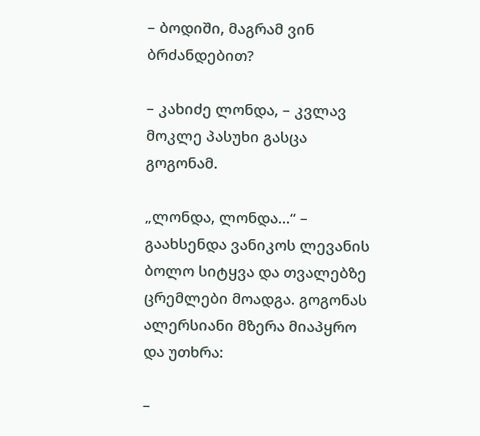– ბოდიში, მაგრამ ვინ ბრძანდებით?

– კახიძე ლონდა, – კვლავ მოკლე პასუხი გასცა გოგონამ.

„ლონდა, ლონდა...“ – გაახსენდა ვანიკოს ლევანის ბოლო სიტყვა და თვალებზე ცრემლები მოადგა. გოგონას ალერსიანი მზერა მიაპყრო და უთხრა:

–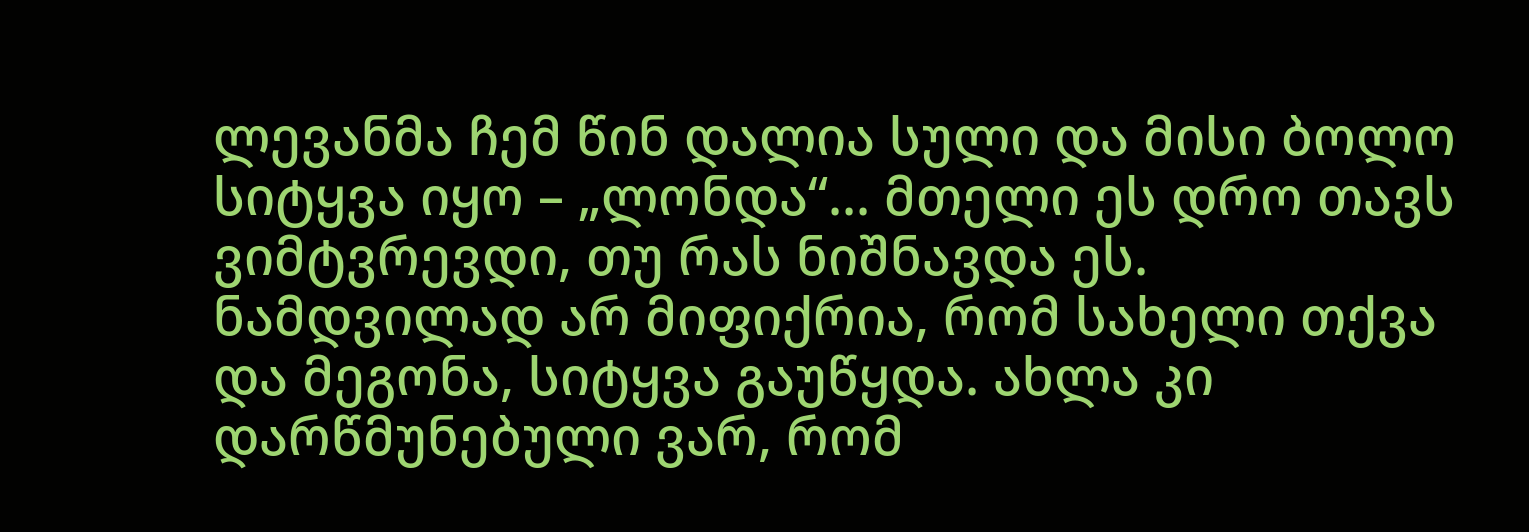ლევანმა ჩემ წინ დალია სული და მისი ბოლო სიტყვა იყო – „ლონდა“... მთელი ეს დრო თავს ვიმტვრევდი, თუ რას ნიშნავდა ეს. ნამდვილად არ მიფიქრია, რომ სახელი თქვა და მეგონა, სიტყვა გაუწყდა. ახლა კი დარწმუნებული ვარ, რომ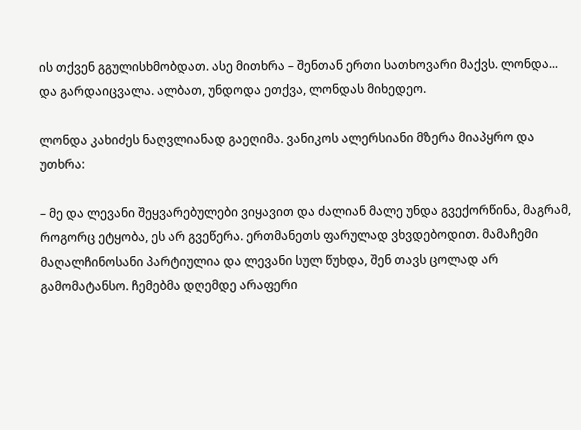ის თქვენ გგულისხმობდათ. ასე მითხრა – შენთან ერთი სათხოვარი მაქვს. ლონდა... და გარდაიცვალა. ალბათ, უნდოდა ეთქვა, ლონდას მიხედეო.

ლონდა კახიძეს ნაღვლიანად გაეღიმა. ვანიკოს ალერსიანი მზერა მიაპყრო და უთხრა:

– მე და ლევანი შეყვარებულები ვიყავით და ძალიან მალე უნდა გვექორწინა, მაგრამ, როგორც ეტყობა, ეს არ გვეწერა. ერთმანეთს ფარულად ვხვდებოდით. მამაჩემი მაღალჩინოსანი პარტიულია და ლევანი სულ წუხდა, შენ თავს ცოლად არ გამომატანსო. ჩემებმა დღემდე არაფერი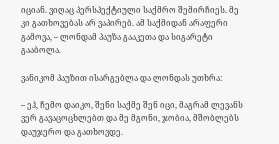იციან. ვიღაც პერსპექტიული საქმრო შემირჩიეს. მე კი გათხოვებას არ ვაპირებ. ამ საქმიდან არაფერი გამოვა, – ლონდამ პაუზა გააკეთა და სიგარეტი გააბოლა.

ვანიკომ პაუზით ისარგებლა და ლონდას უთხრა:

– ეჰ, ჩემო დაიკო, შენი საქმე შენ იცი, მაგრამ ლევანს ვერ გავაცოცხლებთ და მე მგონი, ჯობია, მშობლებს დაუჯერო და გათხოვდე.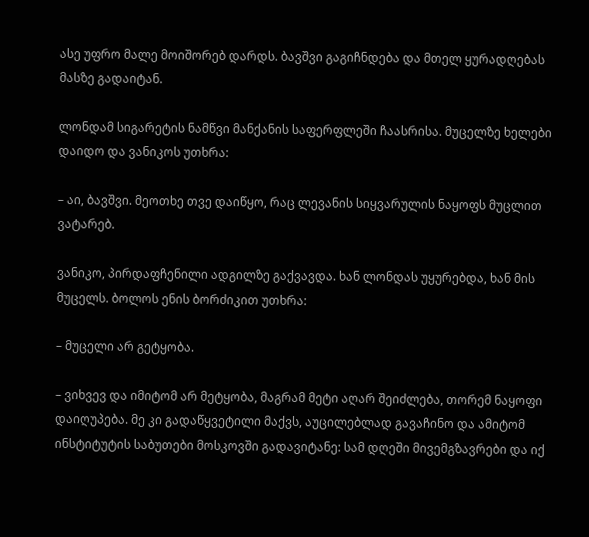ასე უფრო მალე მოიშორებ დარდს. ბავშვი გაგიჩნდება და მთელ ყურადღებას მასზე გადაიტან.

ლონდამ სიგარეტის ნამწვი მანქანის საფერფლეში ჩაასრისა. მუცელზე ხელები დაიდო და ვანიკოს უთხრა:

– აი, ბავშვი. მეოთხე თვე დაიწყო, რაც ლევანის სიყვარულის ნაყოფს მუცლით ვატარებ.

ვანიკო, პირდაფჩენილი ადგილზე გაქვავდა. ხან ლონდას უყურებდა, ხან მის მუცელს. ბოლოს ენის ბორძიკით უთხრა:

– მუცელი არ გეტყობა.

– ვიხვევ და იმიტომ არ მეტყობა, მაგრამ მეტი აღარ შეიძლება, თორემ ნაყოფი დაიღუპება. მე კი გადაწყვეტილი მაქვს, აუცილებლად გავაჩინო და ამიტომ ინსტიტუტის საბუთები მოსკოვში გადავიტანე: სამ დღეში მივემგზავრები და იქ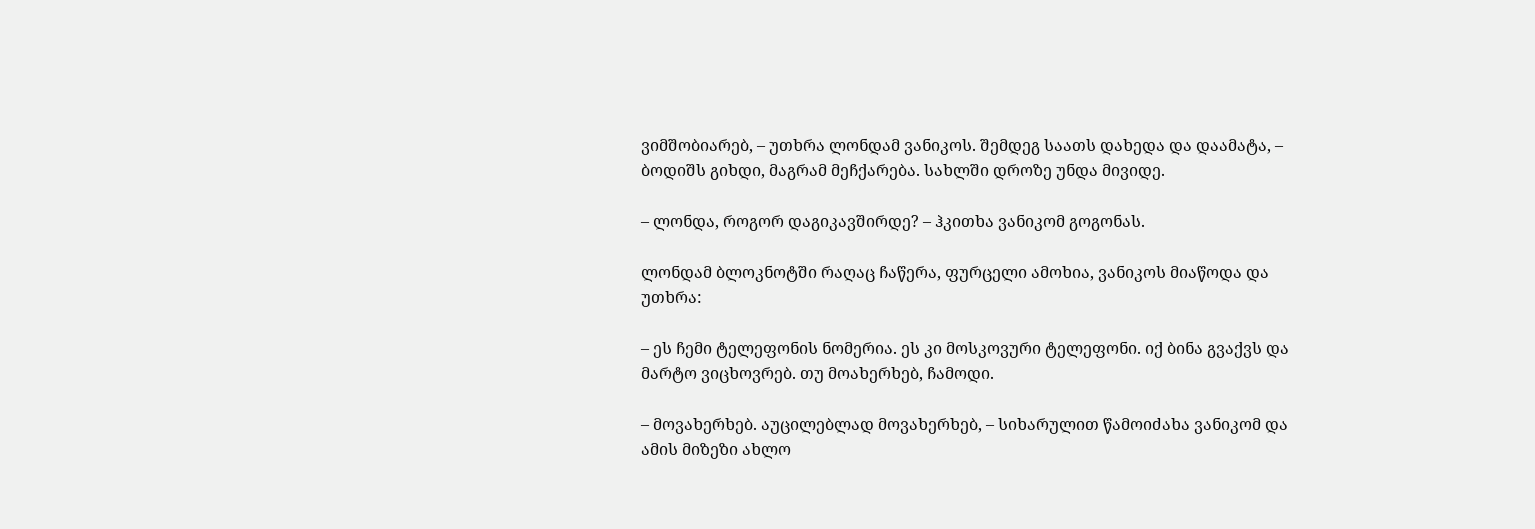ვიმშობიარებ, – უთხრა ლონდამ ვანიკოს. შემდეგ საათს დახედა და დაამატა, – ბოდიშს გიხდი, მაგრამ მეჩქარება. სახლში დროზე უნდა მივიდე.

– ლონდა, როგორ დაგიკავშირდე? – ჰკითხა ვანიკომ გოგონას.

ლონდამ ბლოკნოტში რაღაც ჩაწერა, ფურცელი ამოხია, ვანიკოს მიაწოდა და უთხრა:

– ეს ჩემი ტელეფონის ნომერია. ეს კი მოსკოვური ტელეფონი. იქ ბინა გვაქვს და მარტო ვიცხოვრებ. თუ მოახერხებ, ჩამოდი.

– მოვახერხებ. აუცილებლად მოვახერხებ, – სიხარულით წამოიძახა ვანიკომ და ამის მიზეზი ახლო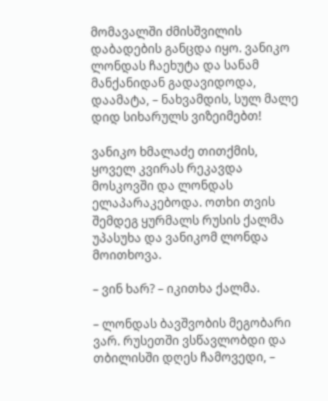მომავალში ძმისშვილის დაბადების განცდა იყო. ვანიკო ლონდას ჩაეხუტა და სანამ მანქანიდან გადავიდოდა, დაამატა, – ნახვამდის, სულ მალე დიდ სიხარულს ვიზეიმებთ!

ვანიკო ხმალაძე თითქმის, ყოველ კვირას რეკავდა მოსკოვში და ლონდას ელაპარაკებოდა. ოთხი თვის შემდეგ ყურმალს რუსის ქალმა უპასუხა და ვანიკომ ლონდა მოითხოვა.

– ვინ ხარ? – იკითხა ქალმა.

– ლონდას ბავშვობის მეგობარი ვარ. რუსეთში ვსწავლობდი და თბილისში დღეს ჩამოვედი, –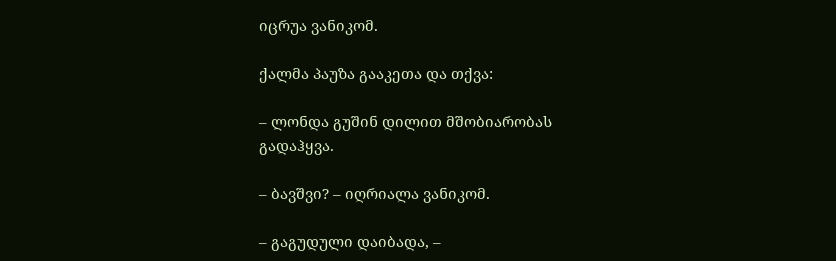იცრუა ვანიკომ.

ქალმა პაუზა გააკეთა და თქვა:

– ლონდა გუშინ დილით მშობიარობას გადაჰყვა.

– ბავშვი? – იღრიალა ვანიკომ.

– გაგუდული დაიბადა, –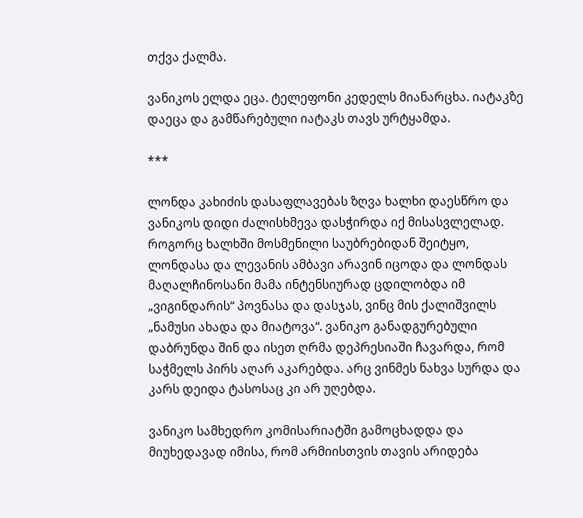თქვა ქალმა.

ვანიკოს ელდა ეცა. ტელეფონი კედელს მიანარცხა. იატაკზე დაეცა და გამწარებული იატაკს თავს ურტყამდა.

***

ლონდა კახიძის დასაფლავებას ზღვა ხალხი დაესწრო და ვანიკოს დიდი ძალისხმევა დასჭირდა იქ მისასვლელად. როგორც ხალხში მოსმენილი საუბრებიდან შეიტყო, ლონდასა და ლევანის ამბავი არავინ იცოდა და ლონდას მაღალჩინოსანი მამა ინტენსიურად ცდილობდა იმ „ვიგინდარის“ პოვნასა და დასჯას, ვინც მის ქალიშვილს „ნამუსი ახადა და მიატოვა“. ვანიკო განადგურებული დაბრუნდა შინ და ისეთ ღრმა დეპრესიაში ჩავარდა, რომ საჭმელს პირს აღარ აკარებდა. არც ვინმეს ნახვა სურდა და კარს დეიდა ტასოსაც კი არ უღებდა.

ვანიკო სამხედრო კომისარიატში გამოცხადდა და მიუხედავად იმისა, რომ არმიისთვის თავის არიდება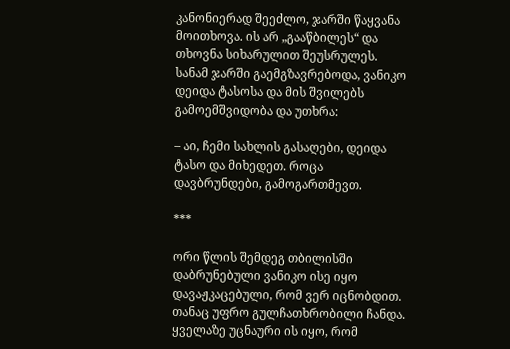კანონიერად შეეძლო, ჯარში წაყვანა მოითხოვა. ის არ „გააწბილეს“ და თხოვნა სიხარულით შეუსრულეს. სანამ ჯარში გაემგზავრებოდა, ვანიკო დეიდა ტასოსა და მის შვილებს გამოემშვიდობა და უთხრა:

– აი, ჩემი სახლის გასაღები, დეიდა ტასო და მიხედეთ. როცა დავბრუნდები, გამოგართმევთ.

***

ორი წლის შემდეგ თბილისში დაბრუნებული ვანიკო ისე იყო დავაჟკაცებული, რომ ვერ იცნობდით. თანაც უფრო გულჩათხრობილი ჩანდა. ყველაზე უცნაური ის იყო, რომ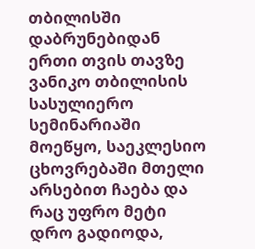თბილისში დაბრუნებიდან ერთი თვის თავზე ვანიკო თბილისის სასულიერო სემინარიაში მოეწყო, საეკლესიო ცხოვრებაში მთელი არსებით ჩაება და რაც უფრო მეტი დრო გადიოდა,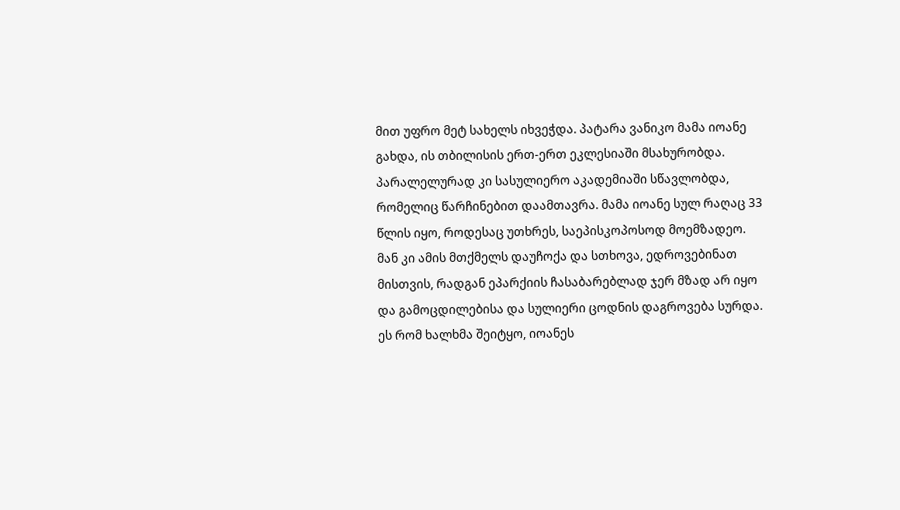მით უფრო მეტ სახელს იხვეჭდა. პატარა ვანიკო მამა იოანე გახდა, ის თბილისის ერთ-ერთ ეკლესიაში მსახურობდა. პარალელურად კი სასულიერო აკადემიაში სწავლობდა, რომელიც წარჩინებით დაამთავრა. მამა იოანე სულ რაღაც 33 წლის იყო, როდესაც უთხრეს, საეპისკოპოსოდ მოემზადეო. მან კი ამის მთქმელს დაუჩოქა და სთხოვა, ედროვებინათ მისთვის, რადგან ეპარქიის ჩასაბარებლად ჯერ მზად არ იყო და გამოცდილებისა და სულიერი ცოდნის დაგროვება სურდა. ეს რომ ხალხმა შეიტყო, იოანეს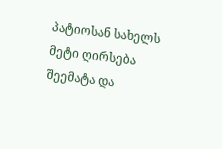პატიოსან სახელს მეტი ღირსება შეემატა და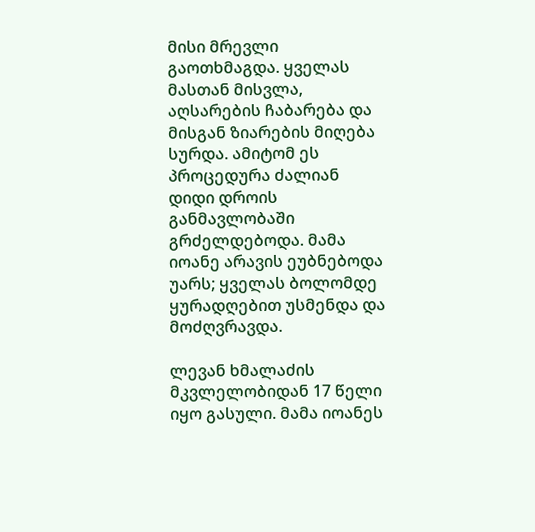მისი მრევლი გაოთხმაგდა. ყველას მასთან მისვლა, აღსარების ჩაბარება და მისგან ზიარების მიღება სურდა. ამიტომ ეს პროცედურა ძალიან დიდი დროის განმავლობაში გრძელდებოდა. მამა იოანე არავის ეუბნებოდა უარს; ყველას ბოლომდე ყურადღებით უსმენდა და მოძღვრავდა.

ლევან ხმალაძის მკვლელობიდან 17 წელი იყო გასული. მამა იოანეს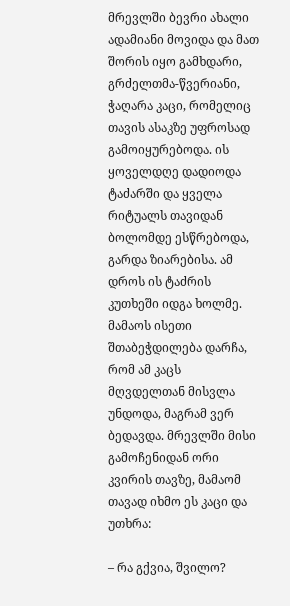მრევლში ბევრი ახალი ადამიანი მოვიდა და მათ შორის იყო გამხდარი, გრძელთმა-წვერიანი, ჭაღარა კაცი, რომელიც თავის ასაკზე უფროსად გამოიყურებოდა. ის ყოველდღე დადიოდა ტაძარში და ყველა რიტუალს თავიდან ბოლომდე ესწრებოდა, გარდა ზიარებისა. ამ დროს ის ტაძრის კუთხეში იდგა ხოლმე. მამაოს ისეთი შთაბეჭდილება დარჩა, რომ ამ კაცს მღვდელთან მისვლა უნდოდა, მაგრამ ვერ ბედავდა. მრევლში მისი გამოჩენიდან ორი კვირის თავზე, მამაომ თავად იხმო ეს კაცი და უთხრა:

– რა გქვია, შვილო?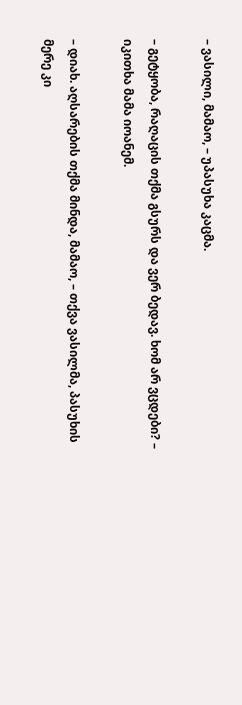– ვასილი, მამაო, – უპასუხა კაცმა.

– გეტყობა, რაღაცის თქმა გსურს და ვერ ბედავ. ხომ არ ვცდები? – იკითხა მამა იოანემ.

– დიახ. აღსარების თქმა მინდა, მამაო, – თქვა ვასილმა, პასუხის მერე კი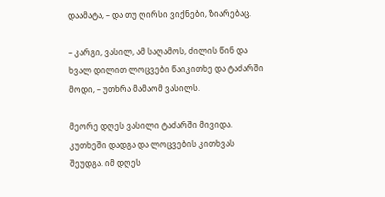დაამატა, – და თუ ღირსი ვიქნები, ზიარებაც.

– კარგი, ვასილ, ამ საღამოს, ძილის წინ და ხვალ დილით ლოცვები წაიკითხე და ტაძარში მოდი, – უთხრა მამაომ ვასილს.

მეორე დღეს ვასილი ტაძარში მივიდა. კუთხეში დადგა და ლოცვების კითხვას შეუდგა. იმ დღეს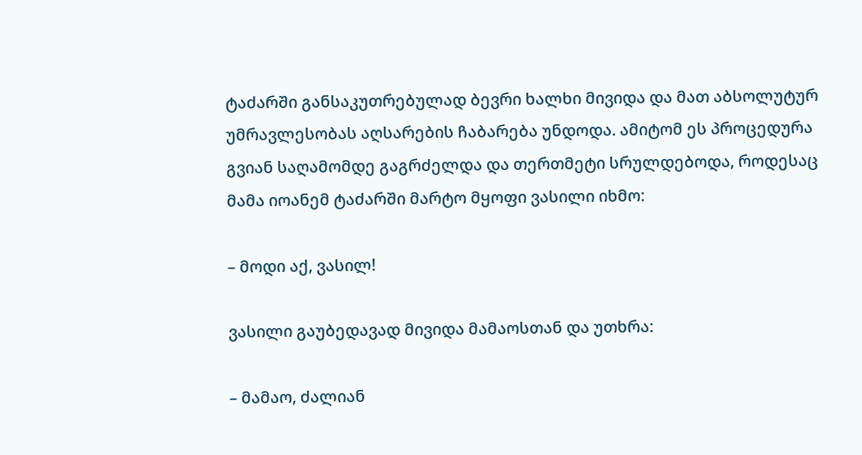ტაძარში განსაკუთრებულად ბევრი ხალხი მივიდა და მათ აბსოლუტურ უმრავლესობას აღსარების ჩაბარება უნდოდა. ამიტომ ეს პროცედურა გვიან საღამომდე გაგრძელდა და თერთმეტი სრულდებოდა, როდესაც მამა იოანემ ტაძარში მარტო მყოფი ვასილი იხმო:

– მოდი აქ, ვასილ!

ვასილი გაუბედავად მივიდა მამაოსთან და უთხრა:

– მამაო, ძალიან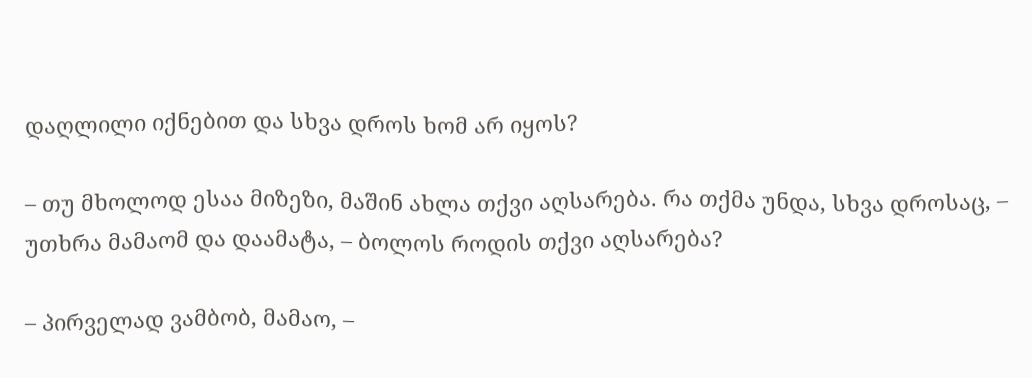დაღლილი იქნებით და სხვა დროს ხომ არ იყოს?

– თუ მხოლოდ ესაა მიზეზი, მაშინ ახლა თქვი აღსარება. რა თქმა უნდა, სხვა დროსაც, – უთხრა მამაომ და დაამატა, – ბოლოს როდის თქვი აღსარება?

– პირველად ვამბობ, მამაო, –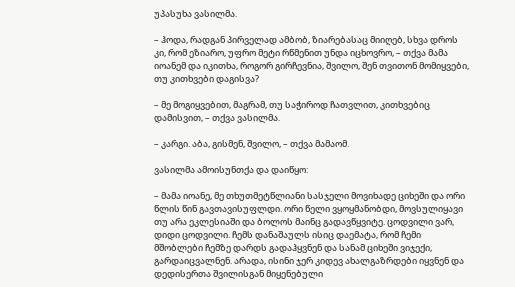უპასუხა ვასილმა.

– ჰოდა, რადგან პირველად ამბობ, ზიარებასაც მიიღებ, სხვა დროს კი, რომ ეზიარო, უფრო მეტი რწმენით უნდა იცხოვრო, – თქვა მამა იოანემ და იკითხა, როგორ გირჩევნია, შვილო, შენ თვითონ მომიყვები, თუ კითხვები დაგისვა?

– მე მოგიყვებით, მაგრამ, თუ საჭიროდ ჩათვლით, კითხვებიც დამისვით, – თქვა ვასილმა.

– კარგი. აბა, გისმენ, შვილო, – თქვა მამაომ.

ვასილმა ამოისუნთქა და დაიწყო:

– მამა იოანე, მე თხუთმეტწლიანი სასჯელი მოვიხადე ციხეში და ორი წლის წინ გავთავისუფლდი. ორი წელი ვყოყმანობდი, მოვსულიყავი თუ არა ეკლესიაში და ბოლოს მაინც გადავწყვიტე. ცოდვილი ვარ, დიდი ცოდვილი. ჩემს დანაშაულს ისიც დაემატა, რომ ჩემი მშობლები ჩემზე დარდს გადაჰყვნენ და სანამ ციხეში ვიჯექი, გარდაიცვალნენ. არადა, ისინი ჯერ კიდევ ახალგაზრდები იყვნენ და დედისერთა შვილისგან მიყენებული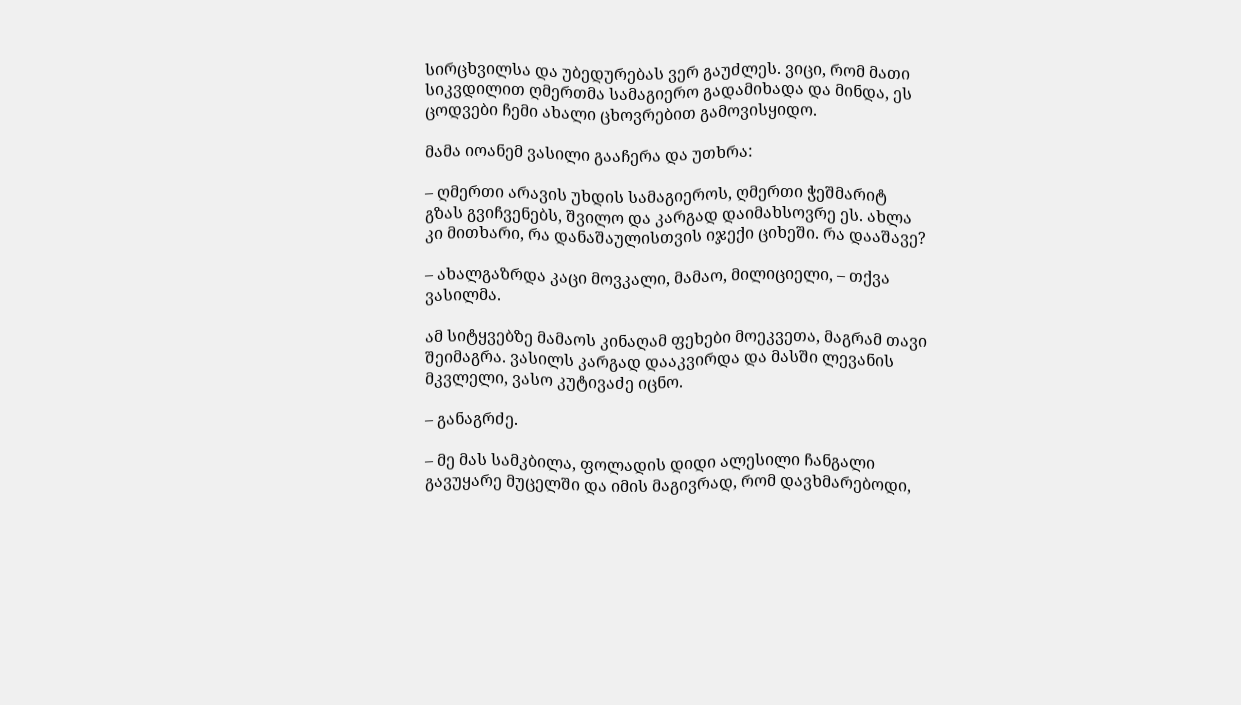სირცხვილსა და უბედურებას ვერ გაუძლეს. ვიცი, რომ მათი სიკვდილით ღმერთმა სამაგიერო გადამიხადა და მინდა, ეს ცოდვები ჩემი ახალი ცხოვრებით გამოვისყიდო.

მამა იოანემ ვასილი გააჩერა და უთხრა:

– ღმერთი არავის უხდის სამაგიეროს, ღმერთი ჭეშმარიტ გზას გვიჩვენებს, შვილო და კარგად დაიმახსოვრე ეს. ახლა კი მითხარი, რა დანაშაულისთვის იჯექი ციხეში. რა დააშავე?

– ახალგაზრდა კაცი მოვკალი, მამაო, მილიციელი, – თქვა ვასილმა.

ამ სიტყვებზე მამაოს კინაღამ ფეხები მოეკვეთა, მაგრამ თავი შეიმაგრა. ვასილს კარგად დააკვირდა და მასში ლევანის მკვლელი, ვასო კუტივაძე იცნო.

– განაგრძე.

– მე მას სამკბილა, ფოლადის დიდი ალესილი ჩანგალი გავუყარე მუცელში და იმის მაგივრად, რომ დავხმარებოდი,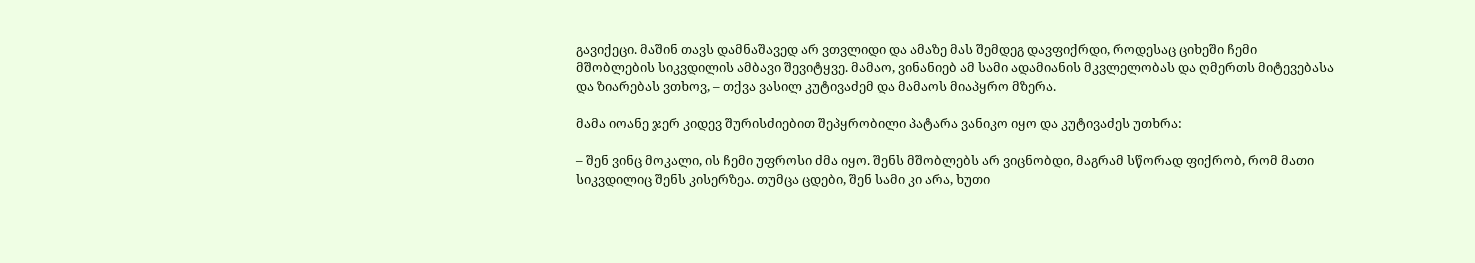გავიქეცი. მაშინ თავს დამნაშავედ არ ვთვლიდი და ამაზე მას შემდეგ დავფიქრდი, როდესაც ციხეში ჩემი მშობლების სიკვდილის ამბავი შევიტყვე. მამაო, ვინანიებ ამ სამი ადამიანის მკვლელობას და ღმერთს მიტევებასა და ზიარებას ვთხოვ, – თქვა ვასილ კუტივაძემ და მამაოს მიაპყრო მზერა.

მამა იოანე ჯერ კიდევ შურისძიებით შეპყრობილი პატარა ვანიკო იყო და კუტივაძეს უთხრა:

– შენ ვინც მოკალი, ის ჩემი უფროსი ძმა იყო. შენს მშობლებს არ ვიცნობდი, მაგრამ სწორად ფიქრობ, რომ მათი სიკვდილიც შენს კისერზეა. თუმცა ცდები, შენ სამი კი არა, ხუთი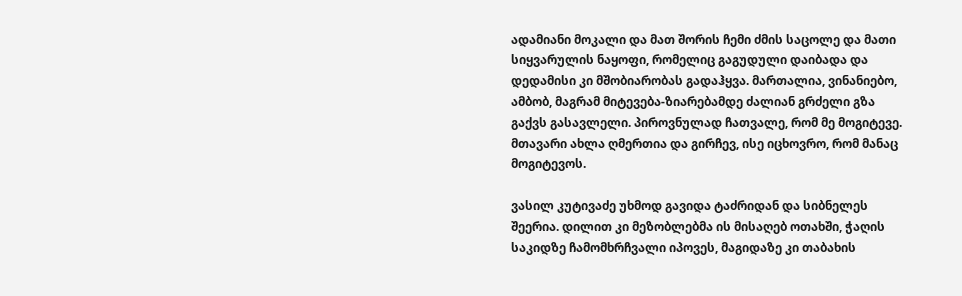ადამიანი მოკალი და მათ შორის ჩემი ძმის საცოლე და მათი სიყვარულის ნაყოფი, რომელიც გაგუდული დაიბადა და დედამისი კი მშობიარობას გადაჰყვა. მართალია, ვინანიებო, ამბობ, მაგრამ მიტევება-ზიარებამდე ძალიან გრძელი გზა გაქვს გასავლელი. პიროვნულად ჩათვალე, რომ მე მოგიტევე. მთავარი ახლა ღმერთია და გირჩევ, ისე იცხოვრო, რომ მანაც მოგიტევოს.

ვასილ კუტივაძე უხმოდ გავიდა ტაძრიდან და სიბნელეს შეერია. დილით კი მეზობლებმა ის მისაღებ ოთახში, ჭაღის საკიდზე ჩამომხრჩვალი იპოვეს, მაგიდაზე კი თაბახის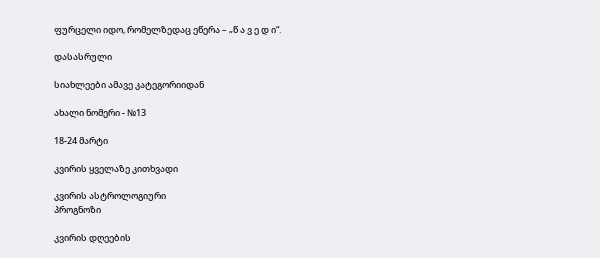ფურცელი იდო, რომელზედაც ეწერა – „წ ა ვ ე დ ი“.

დასასრული

სიახლეები ამავე კატეგორიიდან

ახალი ნომერი - №13

18-24 მარტი

კვირის ყველაზე კითხვადი

კვირის ასტროლოგიური
პროგნოზი

კვირის დღეების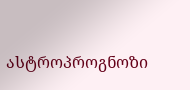ასტროპროგნოზი